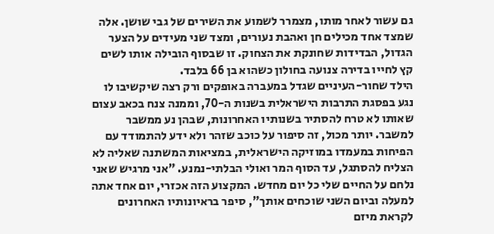גם עשור לאחר מותו, מצמרר לשמוע את השירים של גבי שושן. אלה שמצד אחד מכילים חן ואהבת נעורים, ומצד שני מעידים על הצער הגדול, הבדידות שחונקת את הצחוק. זו שבסוף הובילה אותו לשים קץ לחייו בדירה צנועה בחולון כשהוא בן 66 בלבד.
הילד שחור-העיניים שגדל במעברה באופקים ורק רצה שיקשיבו לו נגע בפסגת התרבות הישראלית בשנות ה-70, וממנה צנח בכאב עצום שאותו לא טרח להסתיר בשנותיו האחרונות, שבהן נע ממשבר למשבר. יותר מכול, זה סיפור על כוכב שזהר ולא ידע להתמודד עם הפיחות במעמדו במוזיקה הישראלית, במציאות המשתנה שאליה לא הצליח להסתגל, עד הסוף המר ואולי הבלתי-נמנע. "אני מרגיש שאני נלחם על החיים שלי כל יום מחדש. המקצוע הזה אכזרי, יום אחד אתה למעלה וביום השני שוכחים אותך", סיפר בראיונותיו האחרונים לקראת מיזם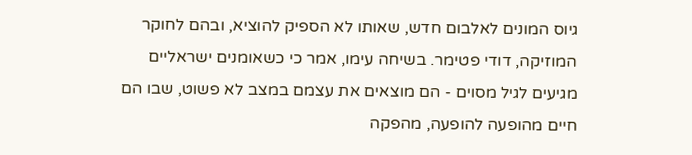גיוס המונים לאלבום חדש, שאותו לא הספיק להוציא, ובהם לחוקר המוזיקה, דודי פטימר. בשיחה עימו, אמר כי כשאומנים ישראליים מגיעים לגיל מסוים - הם מוצאים את עצמם במצב לא פשוט, שבו הם חיים מהופעה להופעה, מהפקה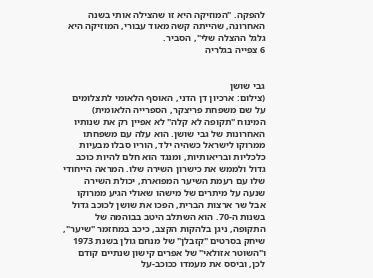להפקה. "המוזיקה היא זו שהצילה אותי בשנה האחרונה, שהייתה קשה מאוד עבורי, המוזיקה היא גלגל ההצלה שלי", הסביר.
6 צפייה בגלריה


גבי שושן
(צילום: ארכיון דן הדני, האוסף הלאומי לתצלומים על שם משפחת פריצקר, הספרייה הלאומית)
המינוח "תקופה לא קלה" לא אפיין רק את שנותיו האחרונות של גבי שושן. הוא עלה עם משפחתו ממרוקו לישראל כשהיה ילד, הוריו סבלו מבעיות כלכליות ובריאותיות, ומנגד הוא חלם להיות כוכב גדול ולממש את כישרון השירה שלו. המראה הייחודי שלו עם רעמת השיער המפוארת, יכולת השירה שנעה על מיתרים של מישהו שאולי הגיע ממרוקו אבל שר ארצות הברית, הפכו את שושן לכוכב גדול בשנות ה-70. הוא השתלב היטב בבוהמה של התקופה, ניגן בלהקות הקצב, כיכב במחזמר "שיער", שיחק בסרטים "קזבלן" של מנחם גולן בשנת 1973 ו"השוטר אזולאי" של אפרים קישון שנתיים קודם לכן, וביסס את מעמדו ככוכב-על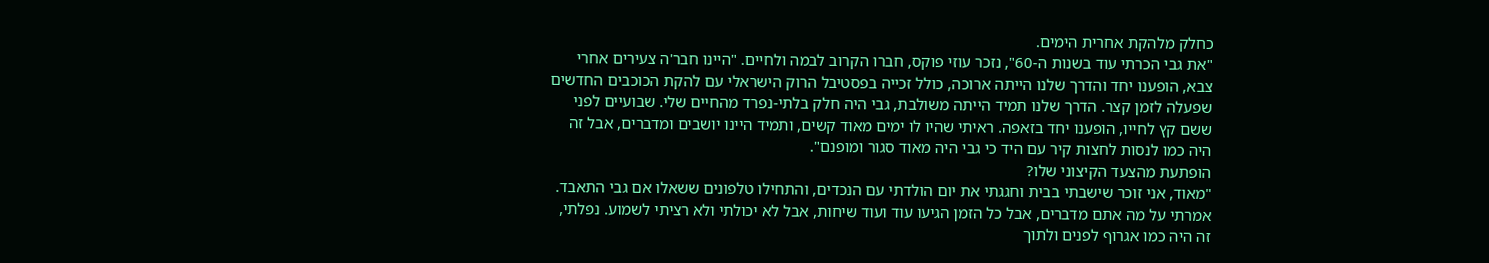כחלק מלהקת אחרית הימים.
"את גבי הכרתי עוד בשנות ה-60", נזכר עוזי פוקס, חברו הקרוב לבמה ולחיים. "היינו חבר'ה צעירים אחרי צבא, הופענו יחד והדרך שלנו הייתה ארוכה, כולל זכייה בפסטיבל הרוק הישראלי עם להקת הכוכבים החדשים שפעלה לזמן קצר. הדרך שלנו תמיד הייתה משולבת, גבי היה חלק בלתי-נפרד מהחיים שלי. שבועיים לפני ששם קץ לחייו, הופענו יחד בזאפה. ראיתי שהיו לו ימים מאוד קשים, ותמיד היינו יושבים ומדברים, אבל זה היה כמו לנסות לחצות קיר עם היד כי גבי היה מאוד סגור ומופנם".
הופתעת מהצעד הקיצוני שלו?
"מאוד, אני זוכר שישבתי בבית וחגגתי את יום הולדתי עם הנכדים, והתחילו טלפונים ששאלו אם גבי התאבד. אמרתי על מה אתם מדברים, אבל כל הזמן הגיעו עוד ועוד שיחות, אבל לא יכולתי ולא רציתי לשמוע. נפלתי, זה היה כמו אגרוף לפנים ולתוך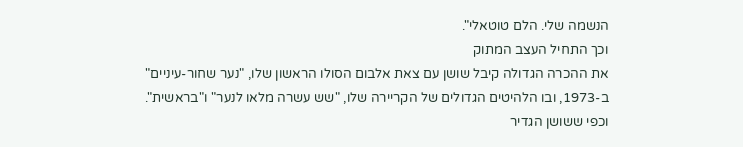הנשמה שלי. הלם טוטאלי".
וכך התחיל העצב המתוק
את ההכרה הגדולה קיבל שושן עם צאת אלבום הסולו הראשון שלו, "נער שחור-עיניים" ב-1973, ובו הלהיטים הגדולים של הקריירה שלו, "שש עשרה מלאו לנער" ו"בראשית". וכפי ששושן הגדיר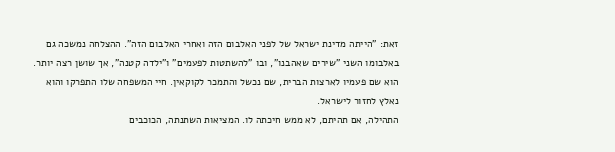זאת: "הייתה מדינת ישראל של לפני האלבום הזה ואחרי האלבום הזה". ההצלחה נמשכה גם באלבומו השני "שירים שאהבנו", ובו "להשתטות לפעמים" ו"ילדה קטנה", אך שושן רצה יותר. הוא שם פעמיו לארצות הברית, שם נכשל והתמכר לקוקאין. חיי המשפחה שלו התפרקו והוא נאלץ לחזור לישראל.
התהילה, אם תהיתם, לא ממש חיכתה לו. המציאות השתנתה, הכוכבים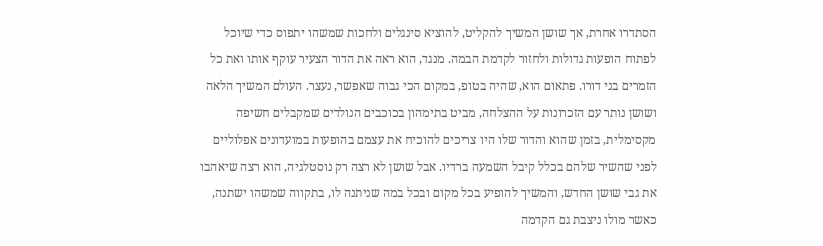הסתדרו אחרת, אך שושן המשיך להקליט, להוציא סינגלים ולחכות שמשהו יתפוס כדי שיוכל לפתוח הופעות גדולות ולחזור לקדמת הבמה. מנגד, הוא ראה את הדור הצעיר עוקף אותו ואת כל הזמרים בני דורו. פתאום הוא, שהיה בטופ, במקום הכי גבוה שאפשר, נעצר. העולם המשיך הלאה ושושן נותר עם הזכרונות על ההצלחה, מביט בתימהון בכוכבים הנולדים שמקבלים חשיפה מקסימלית, בזמן שהוא והדור שלו היו צריכים להוכיח את עצמם בהופעות במועדונים אפלוליים לפני שהשיר שלהם בכלל קיבל השמעה ברדיו. אבל שושן לא רצה רק נוסטלגיה, הוא רצה שיאהבו את גבי שושן החדש, והמשיך להופיע בכל מקום ובכל במה שניתנה לו, בתקווה שמשהו ישתנה, כאשר מולו ניצבת גם הקדמה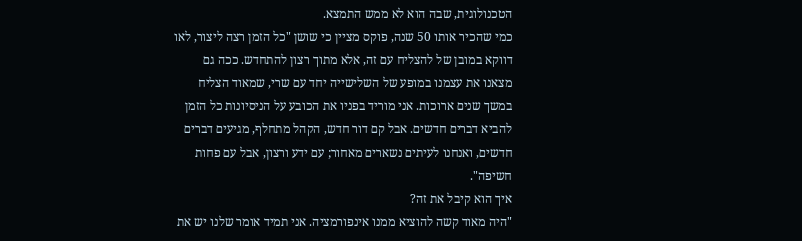הטכנולוגית, שבה הוא לא ממש התמצא.
כמי שהכיר אותו 50 שנה, פוקס מציין כי שושן "כל הזמן רצה ליצור, לאו דווקא במובן של להצליח עם זה, אלא מתוך רצון להתחדש. ככה גם מצאנו את עצמנו במופע של השלישייה יחד עם שרי, שמאוד הצליח במשך שנים ארוכות. אני מוריד בפניו את הכובע על הניסיונות כל הזמן להביא דברים חדשים. אבל קם דור חדש, הקהל מתחלף, מגיעים דברים חדשים, ואנחנו לעיתים נשארים מאחור; עם ידע ורצון, אבל עם פחות חשיפה".
איך הוא קיבל את זה?
"היה מאוד קשה להוציא ממנו אינפורמציה. אני תמיד אומר שלנו יש את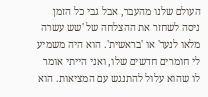העולם שלנו מהעבר, אבל גבי כל הזמן ניסה לשחזר את ההצלחה של 'שש עשרה מלאו לנער' או 'בראשית'. הוא היה משמיע לי חומרים חדשים שלו, ואני הייתי אומר לו שהוא עלול להתנגש עם המציאות. הוא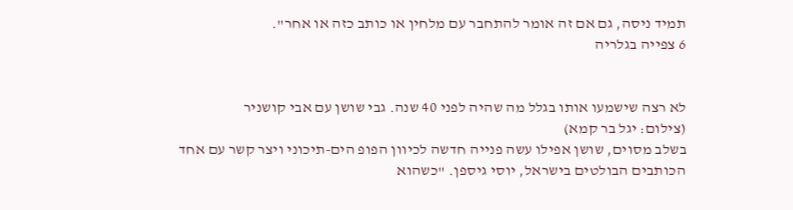תמיד ניסה, גם אם זה אומר להתחבר עם מלחין או כותב כזה או אחר".
6 צפייה בגלריה


לא רצה שישמעו אותו בגלל מה שהיה לפני 40 שנה. גבי שושן עם אבי קושניר
(צילום: יגל בר קמא)
בשלב מסוים, שושן אפילו עשה פנייה חדשה לכיוון הפופ הים-תיכוני ויצר קשר עם אחד הכותבים הבולטים בישראל, יוסי גיספן. "כשהוא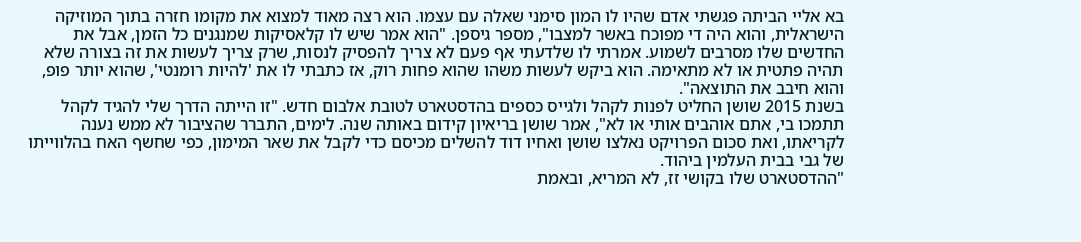בא אליי הביתה פגשתי אדם שהיו לו המון סימני שאלה עם עצמו. הוא רצה מאוד למצוא את מקומו חזרה בתוך המוזיקה הישראלית, והוא היה די מפוכח באשר למצבו", מספר גיספן. "הוא אמר שיש לו קלאסיקות שמנגנים כל הזמן, אבל את החדשים שלו מסרבים לשמוע. אמרתי לו שלדעתי אף פעם לא צריך להפסיק לנסות, שרק צריך לעשות את זה בצורה שלא תהיה פתטית או לא מתאימה. הוא ביקש לעשות משהו שהוא פחות רוק, אז כתבתי לו את 'להיות רומנטי', שהוא יותר פופ, והוא חיבב את התוצאה".
בשנת 2015 שושן החליט לפנות לקהל ולגייס כספים בהדסטארט לטובת אלבום חדש. "זו הייתה הדרך שלי להגיד לקהל תתמכו בי, אתם אוהבים אותי או לא", אמר שושן בריאיון קידום באותה שנה. לימים, התברר שהציבור לא ממש נענה לקריאתו, ואת סכום הפרויקט נאלצו שושן ואחיו דוד להשלים מכיסם כדי לקבל את שאר המימון, כפי שחשף האח בהלווייתו של גבי בבית העלמין ביהוד.
"ההדסטארט שלו בקושי זז, לא המריא, ובאמת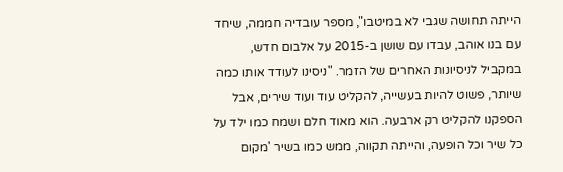הייתה תחושה שגבי לא במיטבו", מספר עובדיה חממה, שיחד עם בנו אוהב, עבדו עם שושן ב-2015 על אלבום חדש, במקביל לניסיונות האחרים של הזמר. "ניסינו לעודד אותו כמה שיותר, פשוט להיות בעשייה, להקליט עוד ועוד שירים, אבל הספקנו להקליט רק ארבעה. הוא מאוד חלם ושמח כמו ילד על כל שיר וכל הופעה, והייתה תקווה, ממש כמו בשיר 'מקום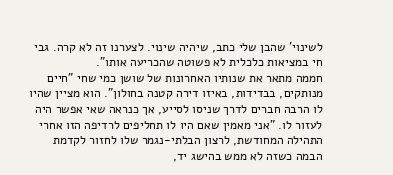לשינוי' שהבן שלי כתב, שיהיה שינוי. לצערנו זה לא קרה. גבי חי במציאות כלכלית לא פשוטה שהכריעה אותו".
חממה מתאר את שנותיו האחרונות של שושן כמי שחי "חיים מנותקים, בבדידות, באיזו דירה קטנה בחולון". הוא מציין שהיו לו הרבה חברים לדרך שניסו לסייע, אך כנראה שאי אפשר היה לעזור לו. "אני מאמין שאם היו לו תחליפים לרדיפה הזו אחרי התהילה המחודשת, לרצון הבלתי-נגמר שלו לחזור לקדמת הבמה כשזה לא ממש בהישג יד,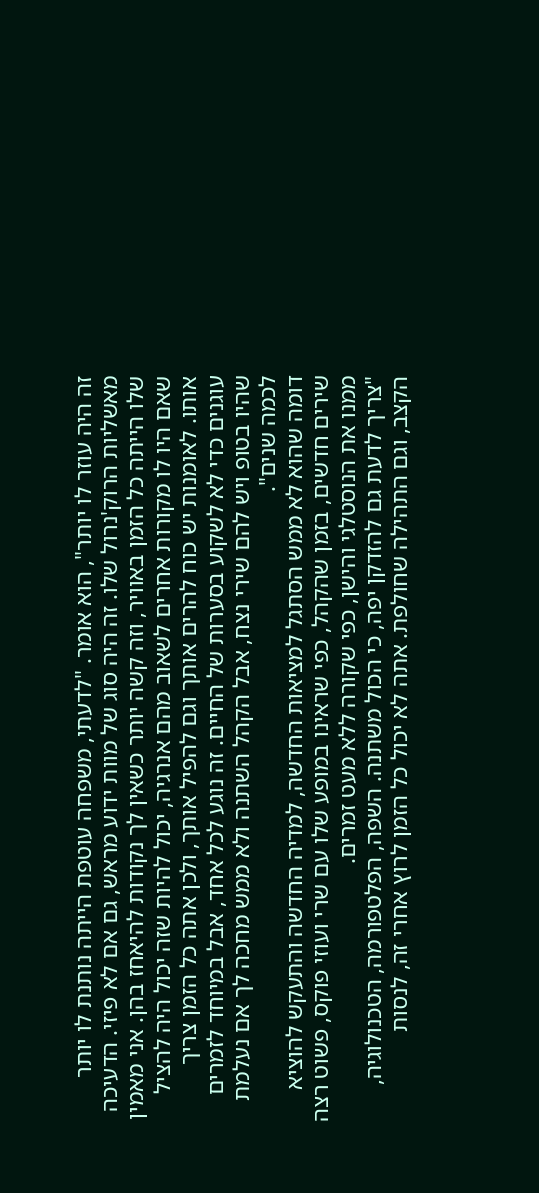זה היה עוזר לו יותר", הוא אומר. "לדעתי, משפחה עוטפת הייתה נותנת לו יותר מאשליות הרוק'נרול שלו. זה היה סוג של מוות ידוע מראש, גם אם לא פיזי. הדעיכה שלו הייתה כל הזמן באוויר, וזה קשה יותר כשאין לך נקודות להיאחז בהן. אני מאמין שאם היו לו מקורות אחרים לשאוב מהם אנרגיה, יכול להיות שזה יכול היה להציל אותו. לאומנות יש כוח להרים אותך וגם להפיל אותך, ולכן אתה כל הזמן צריך עוגנים כדי לא לשקוע בסערות של החיים. זה נוגע לכל אחד, אבל במיוחד לזמרים שהיו בטופ ויש להם שירי נצח, אבל הקהל השתנה ולא ממש מחכה לך אם נעלמת לכמה שנים".
דומה שהוא לא ממש הסתגל למציאות החדשה, למדיה החדשה והתעקש להוציא שירים חדשים, בזמן שהקהל, כפי שראינו במופע שלו עם שרי ועוזי פוקס, פשוט רצה ממנו את הנוסטלגי והישן, כפי שקורה ללא מעט זמרים.
"צריך לדעת גם להזדקן יפה, כי הכול משתנה. השפה, הפלטפורמה, הטכנולוגיה, הקצב, וגם התהילה שחולפת. אתה לא יכול כל הזמן לרוץ אחרי זה, לנסות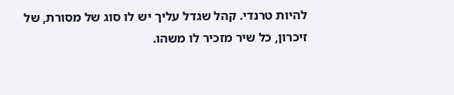להיות טרנדי. קהל שגדל עליך יש לו סוג של מסורת, של זיכרון, כל שיר מזכיר לו משהו.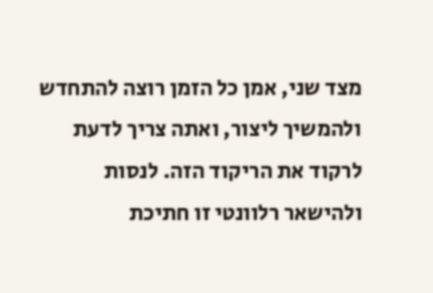מצד שני, אמן כל הזמן רוצה להתחדש ולהמשיך ליצור, ואתה צריך לדעת לרקוד את הריקוד הזה. לנסות ולהישאר רלוונטי זו חתיכת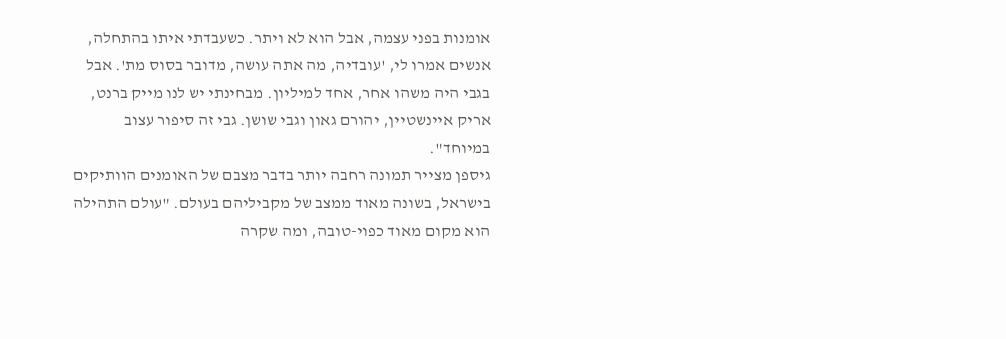אומנות בפני עצמה, אבל הוא לא ויתר. כשעבדתי איתו בהתחלה, אנשים אמרו לי, 'עובדיה, מה אתה עושה, מדובר בסוס מת'. אבל בגבי היה משהו אחר, אחד למיליון. מבחינתי יש לנו מייק ברנט, אריק איינשטיין, יהורם גאון וגבי שושן. גבי זה סיפור עצוב במיוחד".
גיספן מצייר תמונה רחבה יותר בדבר מצבם של האומנים הוותיקים בישראל, בשונה מאוד ממצב של מקביליהם בעולם. "עולם התהילה הוא מקום מאוד כפוי-טובה, ומה שקרה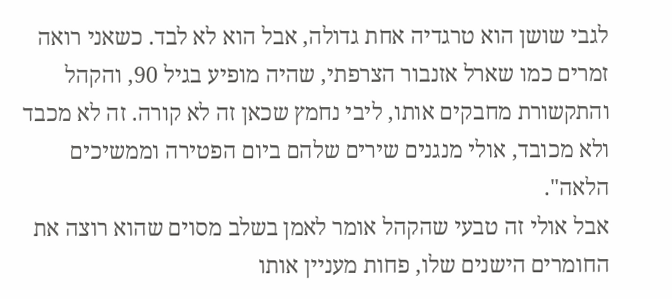לגבי שושן הוא טרגדיה אחת גדולה, אבל הוא לא לבד. כשאני רואה זמרים כמו שארל אזנבור הצרפתי, שהיה מופיע בגיל 90, והקהל והתקשורת מחבקים אותו, ליבי נחמץ שכאן זה לא קורה. זה לא מכבד ולא מכובד, אולי מנגנים שירים שלהם ביום הפטירה וממשיכים הלאה".
אבל אולי זה טבעי שהקהל אומר לאמן בשלב מסוים שהוא רוצה את החומרים הישנים שלו, פחות מעניין אותו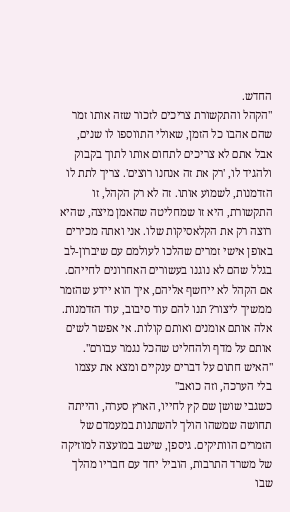החדש.
"הקהל והתקשורת צריכים לזכור שזה אותו זמר שהם אהבו כל הזמן, שאולי התווספו לו שנים, אבל אתם לא צריכים לתחום אותו לתוך בקבוק ולהגיד לו, 'רק את זה אנחנו רוצים'. צריך לתת לו הזדמנות, לשמוע אותו. זה לא רק הקהל, זו התקשורת, היא זו שמחליטה שהאמן מיצה, שהיא רוצה רק את הקלאסיקות שלו. אני ואתה מכירים באופן אישי זמרים שהלכו לעולמם עם שיברון-לב בגלל שהם לא נוגנו בעשורים האחרונים לחייהם. אם הקהל לא ייחשף אליהם, איך הוא יידע שהזמר ממשיך ליצור? תנו להם עוד סיבוב, עוד הזדמנות. אלה אותם אומנים ואותם קולות. אי אפשר לשים אותם על מדף ולהחליט שהכל נגמר עבורם".
"האיש חתום על דברים ענקיים ומצא את עצמו בלי הערכה, וזה כואב"
כשגבי שושן שם קץ לחייו, הארץ סערה, והייתה תחושה שמשהו הולך להשתנות במעמדם של הזמרים הוותיקים. גיספן, שישב במועצה למוזיקה של משרד התרבות, הוביל יחד עם חבריו מהלך שבו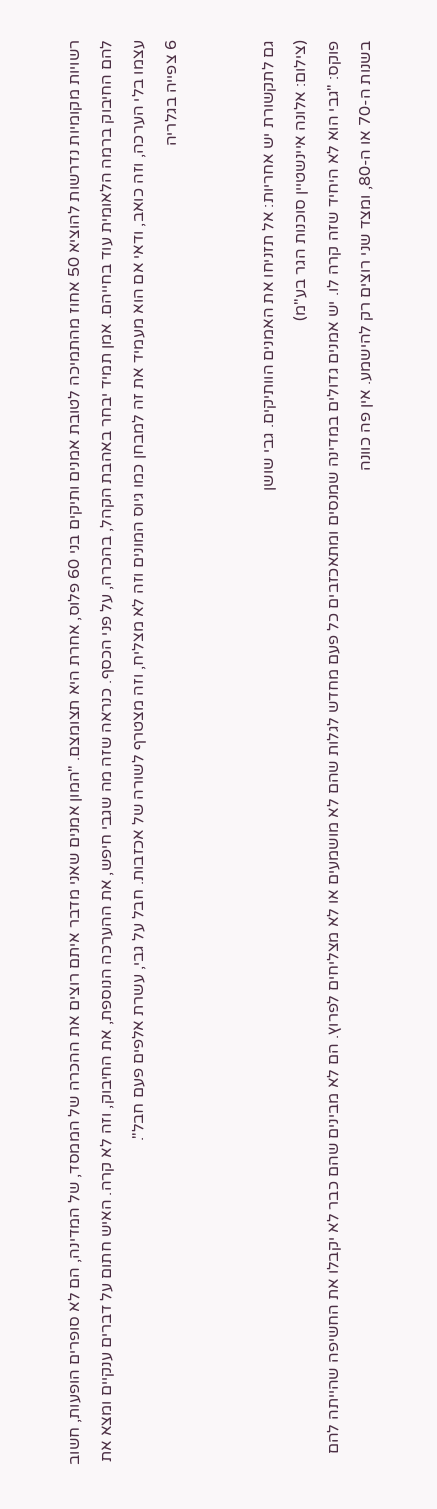רשויות מקומיות נדרשות להוציא 50 אחוז מהתמיכה לטובת אמנים ותיקים בני 60 פלוס, אחרת היא תצומצם. "המון אמנים שאני מדבר איתם רוצים את ההכרה של הממסד, של המדינה, הם לא סופרים הופעות, חשוב להם החיבוק ברמה הלאומית עוד בחייהם. אמן תמיד יבחר באהבת הקהל, בהכרה, על פני הכסף. כנראה שזה מה שגבי חיפש, את ההערכה הנוספת, את החיבוק, וזה לא קרה. האיש חתום על דברים ענקיים ומצא את עצמו בלי הערכה, וזה כואב, ודאי אם הוא מעמיד את זה למבחן כמו גיוס המונים וזה לא מצליח, וזה מצטרף לשורה של אכזבות. חבל על גבי, עשרת אלפים פעם חבל".
6 צפייה בגלריה


גם לתקשורת יש אחריות: אל תזניחו את האמנים הוותיקים. גבי שושן
(צילום: אלונה איינשטיין סוכנות הגר בע"מ)
פוקס: "גבי הוא לא היחיד שזה קרה לו. יש אמנים גדולים במדינה שמנסים ומתאכזבים כל פעם מחדש לגלות שהם לא מושמעים או לא מצליחים לפרוץ. הם לא מבינים שהם כבר לא יקבלו את החשיפה שהייתה להם בשנות ה-70 או ה-80, ומצד שני רוצים רק להישמע. אין פה כוונה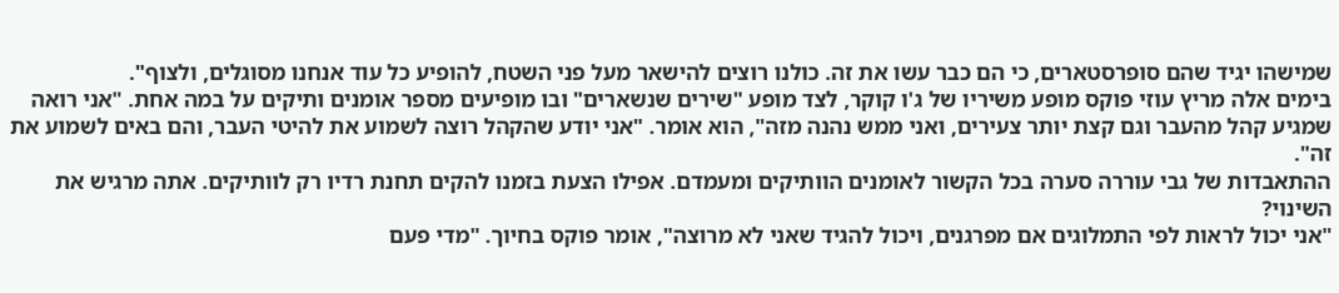שמישהו יגיד שהם סופרסטארים, כי הם כבר עשו את זה. כולנו רוצים להישאר מעל פני השטח, להופיע כל עוד אנחנו מסוגלים, ולצוף".
בימים אלה מריץ עוזי פוקס מופע משיריו של ג'ו קוקר, לצד מופע "שירים שנשארים" ובו מופיעים מספר אומנים ותיקים על במה אחת. "אני רואה שמגיע קהל מהעבר וגם קצת יותר צעירים, ואני ממש נהנה מזה", הוא אומר. "אני יודע שהקהל רוצה לשמוע את להיטי העבר, והם באים לשמוע את זה".
ההתאבדות של גבי עוררה סערה בכל הקשור לאומנים הוותיקים ומעמדם. אפילו הצעת בזמנו להקים תחנת רדיו רק לוותיקים. אתה מרגיש את השינוי?
"אני יכול לראות לפי התמלוגים אם מפרגנים, ויכול להגיד שאני לא מרוצה", אומר פוקס בחיוך. "מדי פעם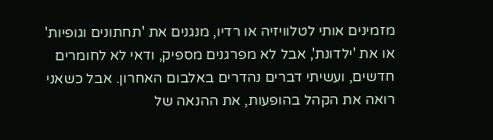מזמינים אותי לטלוויזיה או רדיו, מנגנים את 'תחתונים וגופיות' או את 'ילדונת', אבל לא מפרגנים מספיק, ודאי לא לחומרים חדשים, ועשיתי דברים נהדרים באלבום האחרון. אבל כשאני רואה את הקהל בהופעות, את ההנאה של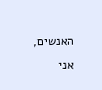האנשים, אני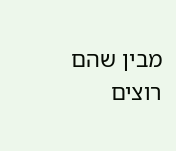מבין שהם רוצים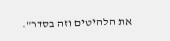את הלהיטים וזה בסדר".